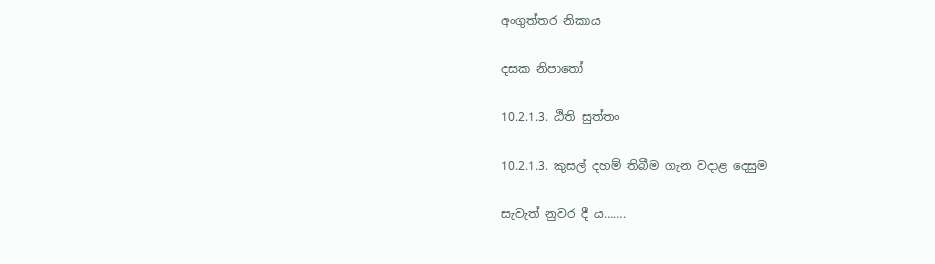අංගුත්තර නිකාය

දසක නිපාතෝ

10.2.1.3. ඨිති සුත්තං

10.2.1.3. කුසල් දහම් තිබීම ගැන වදාළ දෙසුම

සැවැත් නුවර දී ය…….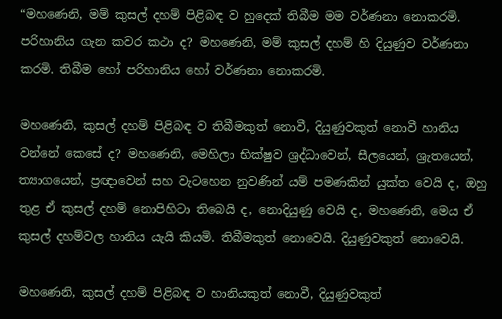“මහණෙනි, මම් කුසල් දහම් පිළිබඳ ව හුදෙක් තිබීම මම වර්ණනා නොකරමි. පරිහානිය ගැන කවර කථා ද? මහණෙනි, මම් කුසල් දහම් හි දියුණුව වර්ණනා කරමි. තිබීම හෝ පරිහානිය හෝ වර්ණනා නොකරමි.

මහණෙනි, කුසල් දහම් පිළිබඳ ව තිබීමකුත් නොවී, දියුණුවකුත් නොවී හානිය වන්නේ කෙසේ ද? මහණෙනි, මෙහිලා භික්ෂුව ශ්‍රද්ධාවෙන්, සීලයෙන්, ශ්‍රැතයෙන්, ත්‍යාගයෙන්, ප්‍රඥාවෙන් සහ වැටහෙන නුවණින් යම් පමණකින් යුක්ත වෙයි ද, ඔහු තුළ ඒ කුසල් දහම් නොපිහිටා තිබෙයි ද, නොදියුණු වෙයි ද, මහණෙනි, මෙය ඒ කුසල් දහම්වල හානිය යැයි කියමි. තිබීමකුත් නොවෙයි. දියුණුවකුත් නොවෙයි.

මහණෙනි, කුසල් දහම් පිළිබඳ ව හානියකුත් නොවී, දියුණුවකුත්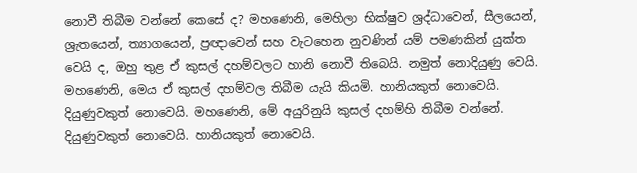නොවී තිබීම වන්නේ කෙසේ ද? මහණෙනි, මෙහිලා භික්ෂුව ශ්‍රද්ධාවෙන්, සීලයෙන්, ශ්‍රැතයෙන්, ත්‍යාගයෙන්, ප්‍රඥාවෙන් සහ වැටහෙන නුවණින් යම් පමණකින් යුක්ත වෙයි ද, ඔහු තුළ ඒ කුසල් දහම්වලට හානි නොවී තිබෙයි. නමුත් නොදියුණු වෙයි. මහණෙනි, මෙය ඒ කුසල් දහම්වල තිබීම යැයි කියමි. හානියකුත් නොවෙයි. දියුණුවකුත් නොවෙයි. මහණෙනි, මේ අයුරිනුයි කුසල් දහම්හි තිබීම වන්නේ. දියුණුවකුත් නොවෙයි. හානියකුත් නොවෙයි.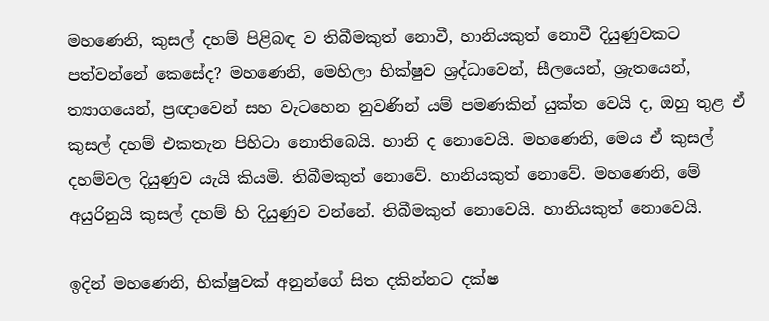මහණෙනි, කුසල් දහම් පිළිබඳ ව තිබීමකුත් නොවී, හානියකුත් නොවී දියුණුවකට පත්වන්නේ කෙසේද? මහණෙනි, මෙහිලා භික්ෂුව ශ්‍රද්ධාවෙන්, සීලයෙන්, ශ්‍රැතයෙන්, ත්‍යාගයෙන්, ප්‍රඥාවෙන් සහ වැටහෙන නුවණින් යම් පමණකින් යුක්ත වෙයි ද, ඔහු තුළ ඒ කුසල් දහම් එකතැන පිහිටා නොතිබෙයි. හානි ද නොවෙයි. මහණෙනි, මෙය ඒ කුසල් දහම්වල දියුණුව යැයි කියමි. තිබීමකුත් නොවේ. හානියකුත් නොවේ. මහණෙනි, මේ අයුරිනුයි කුසල් දහම් හි දියුණුව වන්නේ. තිබීමකුත් නොවෙයි. හානියකුත් නොවෙයි.

ඉදින් මහණෙනි, භික්ෂුවක් අනුන්ගේ සිත දකින්නට දක්ෂ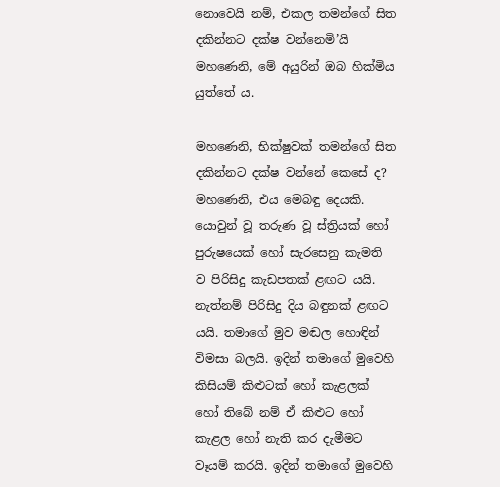නොවෙයි නම්, එකල තමන්ගේ සිත දකින්නට දක්ෂ වන්නෙමි’යි මහණෙනි, මේ අයුරින් ඔබ හික්මිය යුත්තේ ය.

මහණෙනි, භික්ෂුවක් තමන්ගේ සිත දකින්නට දක්ෂ වන්නේ කෙසේ ද? මහණෙනි, එය මෙබඳු දෙයකි. යොවුන් වූ තරුණ වූ ස්ත්‍රියක් හෝ පුරුෂයෙක් හෝ සැරසෙනු කැමති ව පිරිසිදු කැඩපතක් ළඟට යයි. නැත්නම් පිරිසිදු දිය බඳුනක් ළඟට යයි. තමාගේ මුව මඬල හොඳින් විමසා බලයි. ඉදින් තමාගේ මුවෙහි කිසියම් කිළුටක් හෝ කැළලක් හෝ තිබේ නම් ඒ කිළුට හෝ කැළල හෝ නැති කර දැමීමට වෑයම් කරයි. ඉදින් තමාගේ මුවෙහි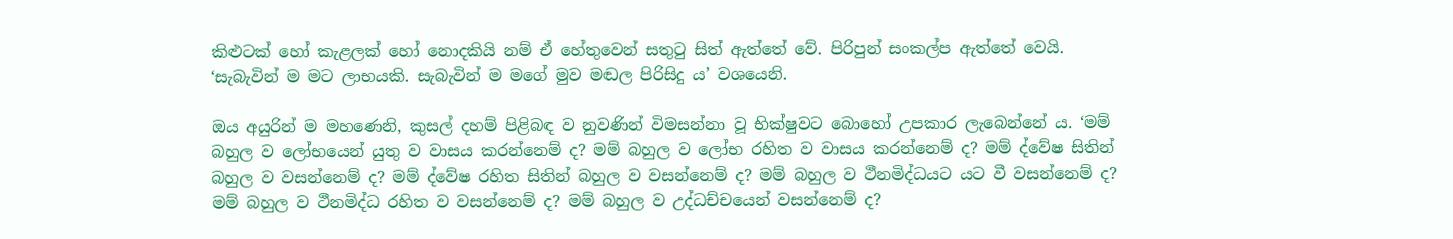කිළුටක් හෝ කැළලක් හෝ නොදකියි නම් ඒ හේතුවෙන් සතුටු සිත් ඇත්තේ වේ. පිරිපුන් සංකල්ප ඇත්තේ වෙයි. ‘සැබැවින් ම මට ලාභයකි. සැබැවින් ම මගේ මුව මඬල පිරිසිදු ය’ වශයෙනි.

ඔය අයුරින් ම මහණෙනි, කුසල් දහම් පිළිබඳ ව නුවණින් විමසන්නා වූ භික්ෂුවට බොහෝ උපකාර ලැබෙන්නේ ය. ‘මම් බහුල ව ලෝභයෙන් යුතු ව වාසය කරන්නෙම් ද? මම් බහුල ව ලෝභ රහිත ව වාසය කරන්නෙම් ද? මම් ද්වේෂ සිතින් බහුල ව වසන්නෙම් ද? මම් ද්වේෂ රහිත සිතින් බහුල ව වසන්නෙම් ද? මම් බහුල ව ථීනමිද්ධයට යට වී වසන්නෙම් ද? මම් බහුල ව ථීනමිද්ධ රහිත ව වසන්නෙම් ද? මම් බහුල ව උද්ධච්චයෙන් වසන්නෙම් ද?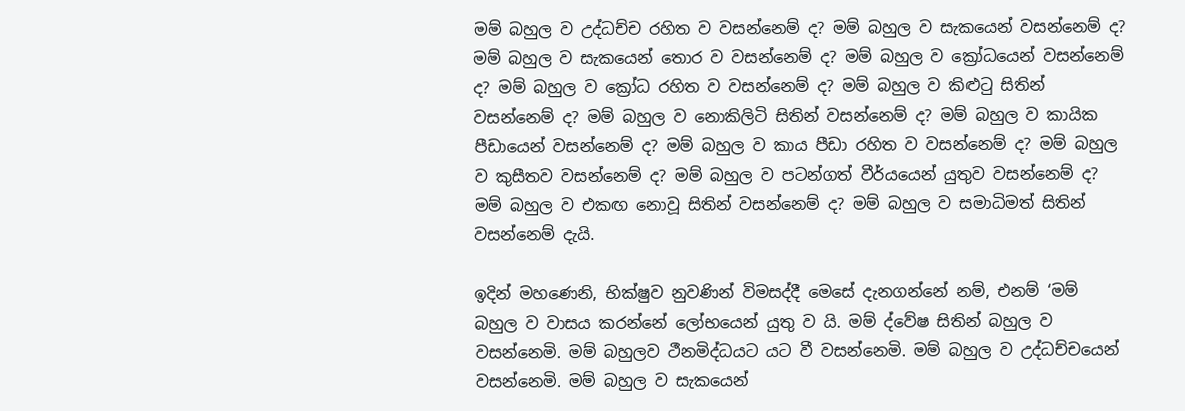මම් බහුල ව උද්ධච්ච රහිත ව වසන්නෙම් ද? මම් බහුල ව සැකයෙන් වසන්නෙම් ද? මම් බහුල ව සැකයෙන් තොර ව වසන්නෙම් ද? මම් බහුල ව ක්‍රෝධයෙන් වසන්නෙම් ද? මම් බහුල ව ක්‍රෝධ රහිත ව වසන්නෙම් ද? මම් බහුල ව කිළුටු සිතින් වසන්නෙම් ද? මම් බහුල ව නොකිලිටි සිතින් වසන්නෙම් ද? මම් බහුල ව කායික පීඩායෙන් වසන්නෙම් ද? මම් බහුල ව කාය පීඩා රහිත ව වසන්නෙම් ද? මම් බහුල ව කුසීතව වසන්නෙම් ද? මම් බහුල ව පටන්ගත් වීර්යයෙන් යුතුව වසන්නෙම් ද? මම් බහුල ව එකඟ නොවූ සිතින් වසන්නෙම් ද? මම් බහුල ව සමාධිමත් සිතින් වසන්නෙම් දැයි.

ඉදින් මහණෙනි, භික්ෂුව නුවණින් විමසද්දී මෙසේ දැනගන්නේ නම්, එනම් ‘මම් බහුල ව වාසය කරන්නේ ලෝභයෙන් යුතු ව යි. මම් ද්වේෂ සිතින් බහුල ව වසන්නෙමි. මම් බහුලව ථීනමිද්ධයට යට වී වසන්නෙමි. මම් බහුල ව උද්ධච්චයෙන් වසන්නෙමි. මම් බහුල ව සැකයෙන්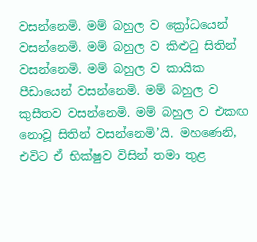වසන්නෙමි. මම් බහුල ව ක්‍රෝධයෙන් වසන්නෙමි. මම් බහුල ව කිළුටු සිතින් වසන්නෙමි. මම් බහුල ව කායික පීඩායෙන් වසන්නෙමි. මම් බහුල ව කුසීතව වසන්නෙමි. මම් බහුල ව එකඟ නොවූ සිතින් වසන්නෙමි’යි. මහණෙනි, එවිට ඒ භික්ෂුව විසින් තමා තුළ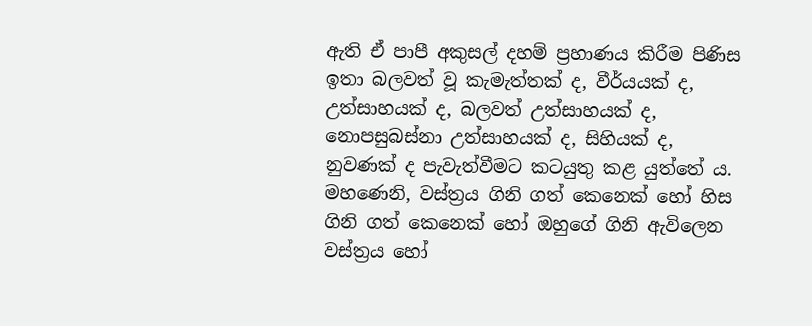ඇති ඒ පාපී අකුසල් දහම් ප්‍රහාණය කිරීම පිණිස ඉතා බලවත් වූ කැමැත්තක් ද, වීර්යයක් ද, උත්සාහයක් ද, බලවත් උත්සාහයක් ද, නොපසුබස්නා උත්සාහයක් ද, සිහියක් ද, නුවණක් ද පැවැත්වීමට කටයුතු කළ යුත්තේ ය. මහණෙනි, වස්ත්‍රය ගිනි ගත් කෙනෙක් හෝ හිස ගිනි ගත් කෙනෙක් හෝ ඔහුගේ ගිනි ඇවිලෙන වස්ත්‍රය හෝ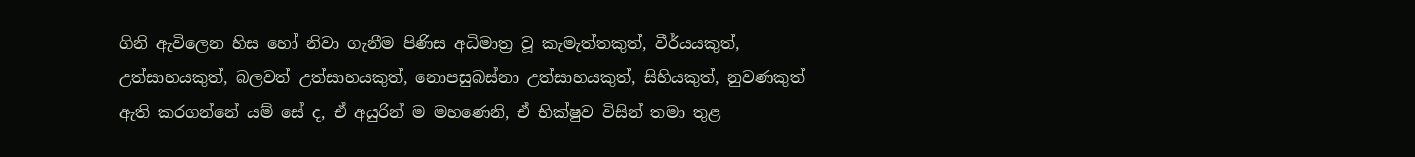ගිනි ඇවිලෙන හිස හෝ නිවා ගැනීම පිණිස අධිමාත්‍ර වූ කැමැත්තකුත්, වීර්යයකුත්, උත්සාහයකුත්, බලවත් උත්සාහයකුත්, නොපසුබස්නා උත්සාහයකුත්, සිහියකුත්, නුවණකුත් ඇති කරගන්නේ යම් සේ ද, ඒ අයුරින් ම මහණෙනි, ඒ භික්ෂුව විසින් තමා තුළ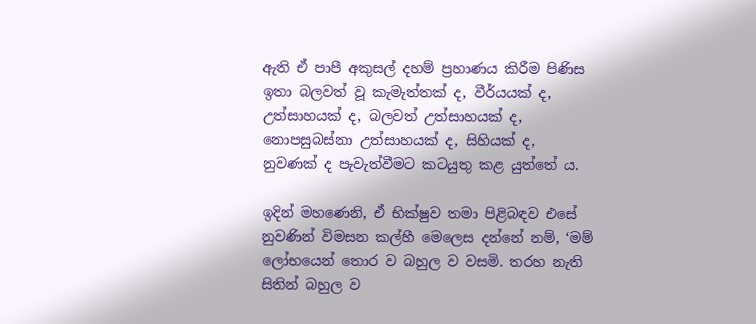ඇති ඒ පාපී අකුසල් දහම් ප්‍රහාණය කිරීම පිණිස ඉතා බලවත් වූ කැමැත්තක් ද, වීර්යයක් ද, උත්සාහයක් ද, බලවත් උත්සාහයක් ද, නොපසුබස්නා උත්සාහයක් ද, සිහියක් ද, නුවණක් ද පැවැත්වීමට කටයුතු කළ යුත්තේ ය.

ඉදින් මහණෙනි, ඒ භික්ෂුව තමා පිළිබඳව එසේ නුවණින් විමසන කල්හී මෙලෙස දන්නේ නම්, ‘මම් ලෝභයෙන් තොර ව බහුල ව වසමි. තරහ නැති සිතින් බහුල ව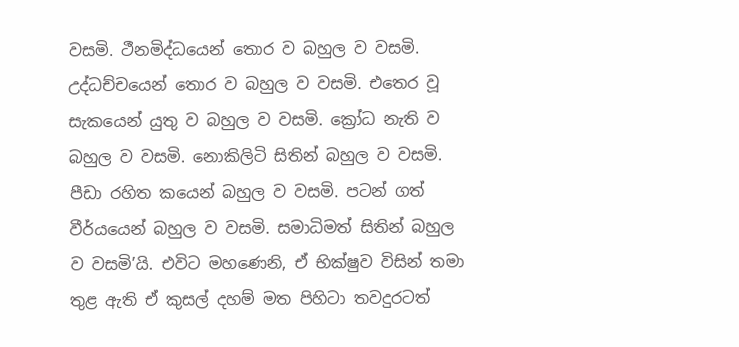වසමි. ථීනමිද්ධයෙන් තොර ව බහුල ව වසමි. උද්ධච්චයෙන් තොර ව බහුල ව වසමි. එතෙර වූ සැකයෙන් යුතු ව බහුල ව වසමි. ක්‍රෝධ නැති ව බහුල ව වසමි. නොකිලිටි සිතින් බහුල ව වසමි. පීඩා රහිත කයෙන් බහුල ව වසමි. පටන් ගත් වීර්යයෙන් බහුල ව වසමි. සමාධිමත් සිතින් බහුල ව වසමි’යි. එවිට මහණෙනි, ඒ භික්ෂුව විසින් තමා තුළ ඇති ඒ කුසල් දහම් මත පිහිටා තවදුරටත්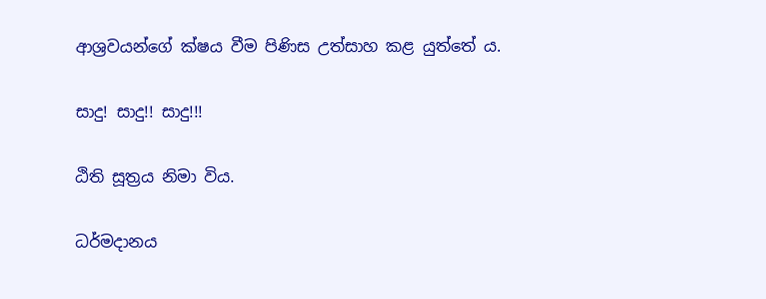ආශ්‍රවයන්ගේ ක්ෂය වීම පිණිස උත්සාහ කළ යුත්තේ ය.

සාදු! සාදු!! සාදු!!!

ඨිති සූත්‍රය නිමා විය.

ධර්මදානය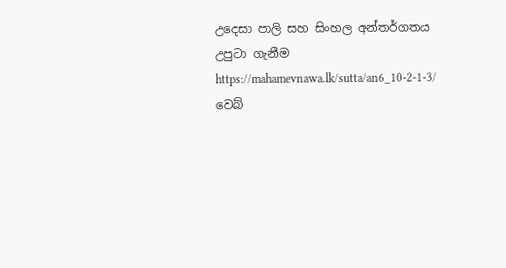උදෙසා පාලි සහ සිංහල අන්තර්ගතය උපුටා ගැනීම https://mahamevnawa.lk/sutta/an6_10-2-1-3/ වෙබ්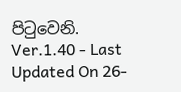පිටුවෙනි.
Ver.1.40 - Last Updated On 26-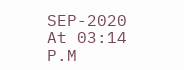SEP-2020 At 03:14 P.M